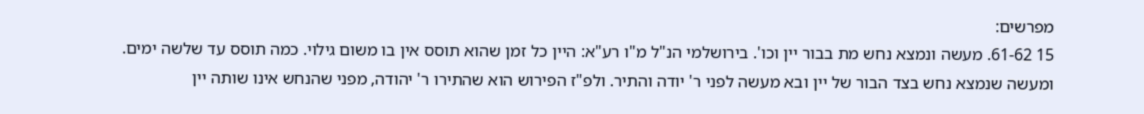מפרשים:
15 61-62. מעשה ונמצא נחש מת בבור יין וכו'. בירושלמי הנ"ל מ"ו רע"א: היין כל זמן שהוא תוסס אין בו משום גילוי. כמה תוסס עד שלשה ימים. ומעשה שנמצא נחש בצד הבור של יין ובא מעשה לפני ר' יודה והתיר. ולפ"ז הפירוש הוא שהתירו ר' יהודה, מפני שהנחש אינו שותה יין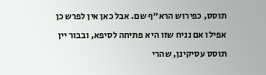תוסס, כפירוש הרא"ף שם. אבל כאן אין לפרש כן אפילו אם נניח שזו היא פתיחה לסיפא, ובבור יין תוסס עסיקינן, שהרי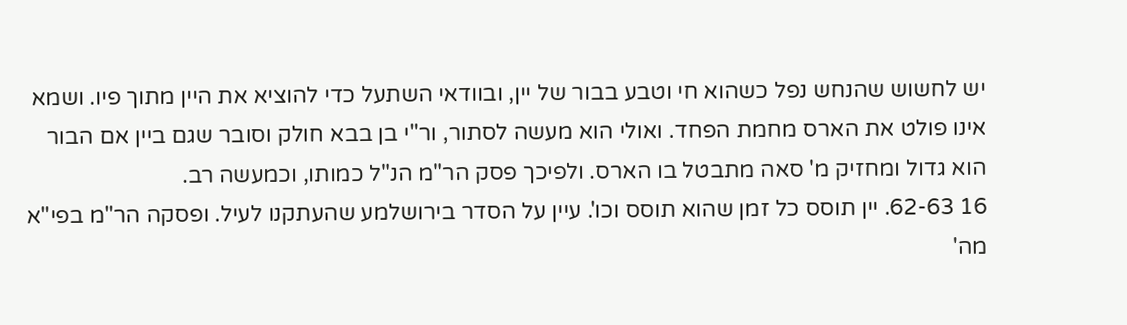יש לחשוש שהנחש נפל כשהוא חי וטבע בבור של יין, ובוודאי השתעל כדי להוציא את היין מתוך פיו. ושמא אינו פולט את הארס מחמת הפחד. ואולי הוא מעשה לסתור, ור"י בן בבא חולק וסובר שגם ביין אם הבור הוא גדול ומחזיק מ' סאה מתבטל בו הארס. ולפיכך פסק הר"מ הנ"ל כמותו, וכמעשה רב.
16 62-63. יין תוסס כל זמן שהוא תוסס וכו'. עיין על הסדר בירושלמע שהעתקנו לעיל. ופסקה הר"מ בפי"א מה'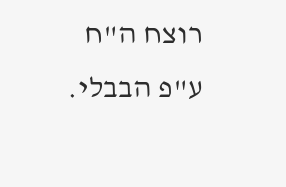רוצח ה"ח ע"פ הבבלי.